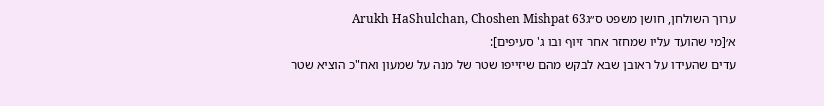ערוך השולחן, חושן משפט ס״גArukh HaShulchan, Choshen Mishpat 63
א׳[מי שהועד עליו שמחזר אחר זיוף ובו ג' סעיפים]:
עדים שהעידו על ראובן שבא לבקש מהם שיזייפו שטר של מנה על שמעון ואח"כ הוציא שטר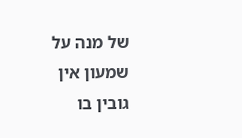של מנה על שמעון אין גובין בו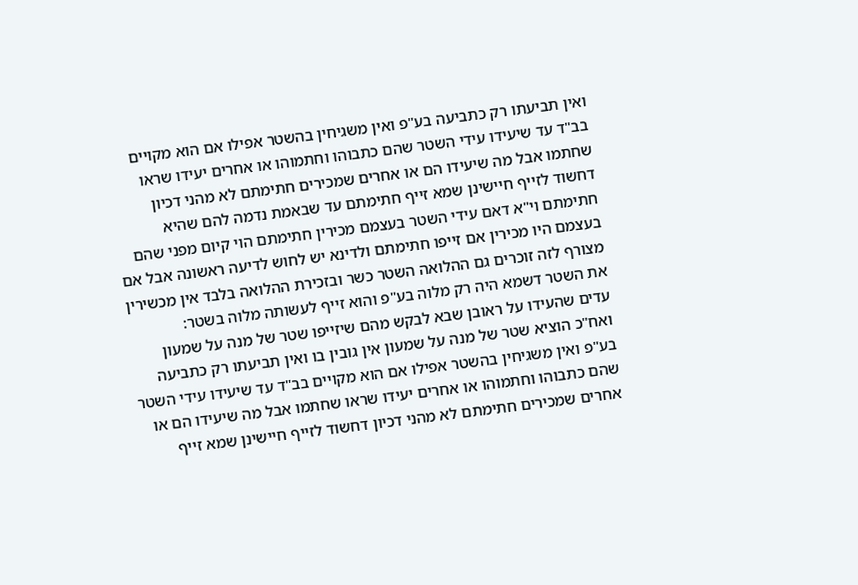ואין תביעתו רק כתביעה בע"פ ואין משגיחין בהשטר אפילו אם הוא מקויים בב"ד עד שיעידו עידי השטר שהם כתבוהו וחתמוהו או אחרים יעידו שראו שחתמו אבל מה שיעידו הם או אחרים שמכירים חתימתם לא מהני דכיון דחשוד לזייף חיישינן שמא זייף חתימתם עד שבאמת נדמה להם שהיא חתימתם וי"א דאם עידי השטר בעצמם מכירין חתימתם הוי קיום מפני שהם בעצמם היו מכירין אם זייפו חתימתם ולדינא יש לחוש לדיעה ראשונה אבל אם מצורף לזה זוכרים גם ההלואה השטר כשר ובזכירת ההלואה בלבד אין מכשירין את השטר דשמא היה רק מלוה בע"פ והוא זייף לעשותה מלוה בשטר:
עדים שהעידו על ראובן שבא לבקש מהם שיזייפו שטר של מנה על שמעון ואח"כ הוציא שטר של מנה על שמעון אין גובין בו ואין תביעתו רק כתביעה בע"פ ואין משגיחין בהשטר אפילו אם הוא מקויים בב"ד עד שיעידו עידי השטר שהם כתבוהו וחתמוהו או אחרים יעידו שראו שחתמו אבל מה שיעידו הם או אחרים שמכירים חתימתם לא מהני דכיון דחשוד לזייף חיישינן שמא זייף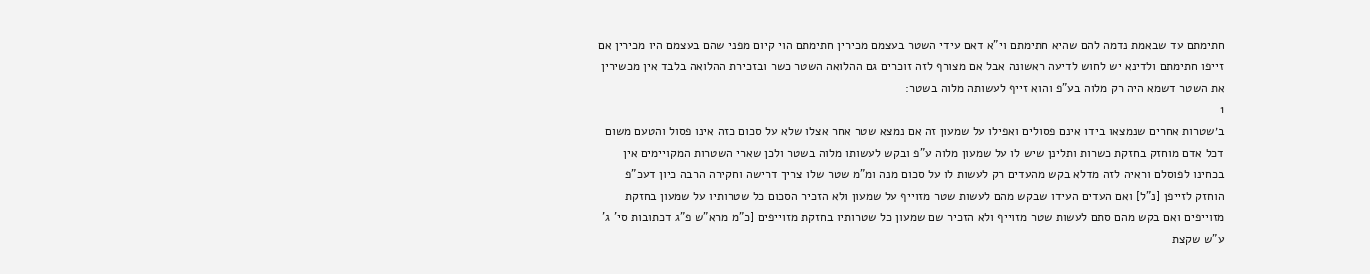חתימתם עד שבאמת נדמה להם שהיא חתימתם וי"א דאם עידי השטר בעצמם מכירין חתימתם הוי קיום מפני שהם בעצמם היו מכירין אם זייפו חתימתם ולדינא יש לחוש לדיעה ראשונה אבל אם מצורף לזה זוכרים גם ההלואה השטר כשר ובזכירת ההלואה בלבד אין מכשירין את השטר דשמא היה רק מלוה בע"פ והוא זייף לעשותה מלוה בשטר:
1
ב׳שטרות אחרים שנמצאו בידו אינם פסולים ואפילו על שמעון זה אם נמצא שטר אחר אצלו שלא על סכום כזה אינו פסול והטעם משום דכל אדם מוחזק בחזקת כשרות ותלינן שיש לו על שמעון מלוה ע"פ ובקש לעשותו מלוה בשטר ולכן שארי השטרות המקויימים אין בכחינו לפוסלם וראיה לזה מדלא בקש מהעדים רק לעשות לו על סכום מנה ומ"מ שטר שלו צריך דרישה וחקירה הרבה כיון דעכ"פ הוחזק לזייפן [נ"ל] ואם העדים העידו שבקש מהם לעשות שטר מזוייף על שמעון ולא הזכיר הסכום כל שטרותיו על שמעון בחזקת מזוייפים ואם בקש מהם סתם לעשות שטר מזוייף ולא הזכיר שם שמעון כל שטרותיו בחזקת מזוייפים [כ"מ מרא"ש פ"ג דכתובות סי' ג' ע"ש שקצת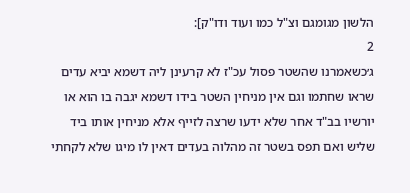הלשון מגומגם וצ"ל כמו ועוד ודו"ק]:
2
ג׳כשאמרנו שהשטר פסול עכ"ז לא קרעינן ליה דשמא יביא עדים שראו שחתמו וגם אין מניחין השטר בידו דשמא יגבה בו הוא או יורשיו בב"ד אחר שלא ידעו שרצה לזייף אלא מניחין אותו ביד שליש ואם תפס בשטר זה מהלוה בעדים דאין לו מיגו שלא לקחתי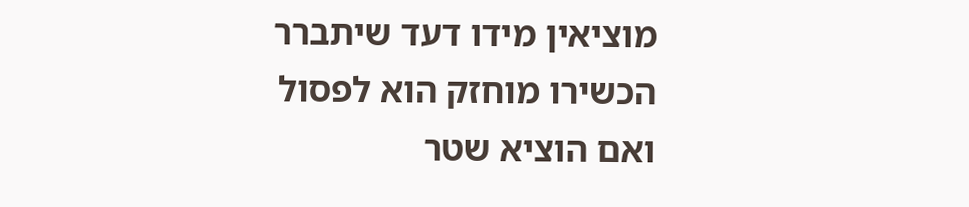מוציאין מידו דעד שיתברר הכשירו מוחזק הוא לפסול ואם הוציא שטר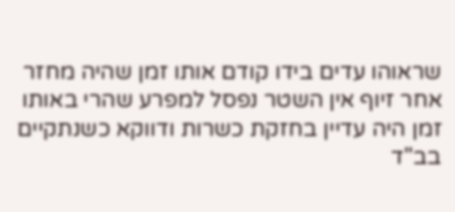שראוהו עדים בידו קודם אותו זמן שהיה מחזר אחר זיוף אין השטר נפסל למפרע שהרי באותו זמן היה עדיין בחזקת כשרות ודווקא כשנתקיים בב"ד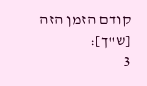קודם הזמן הזה [ש"ך]:
3